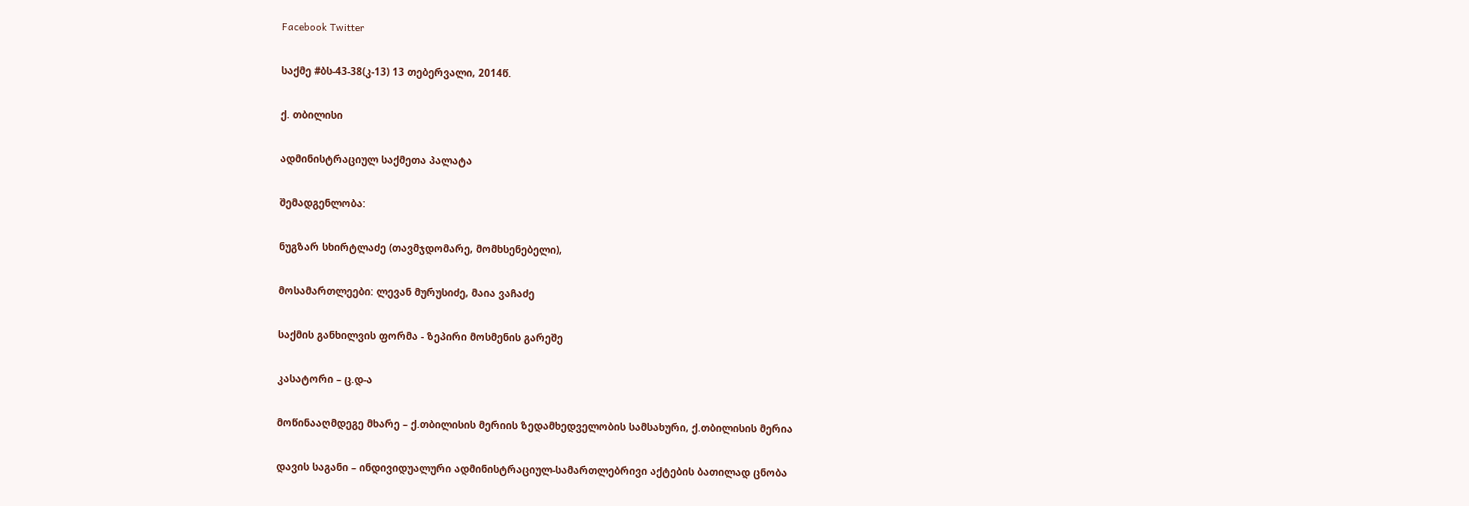Facebook Twitter

საქმე #ბს-43-38(კ-13) 13 თებერვალი, 2014წ.

ქ. თბილისი

ადმინისტრაციულ საქმეთა პალატა

შემადგენლობა:

ნუგზარ სხირტლაძე (თავმჯდომარე, მომხსენებელი),

მოსამართლეები: ლევან მურუსიძე, მაია ვაჩაძე

საქმის განხილვის ფორმა - ზეპირი მოსმენის გარეშე

კასატორი – ც.დ-ა

მოწინააღმდეგე მხარე – ქ.თბილისის მერიის ზედამხედველობის სამსახური, ქ.თბილისის მერია

დავის საგანი – ინდივიდუალური ადმინისტრაციულ-სამართლებრივი აქტების ბათილად ცნობა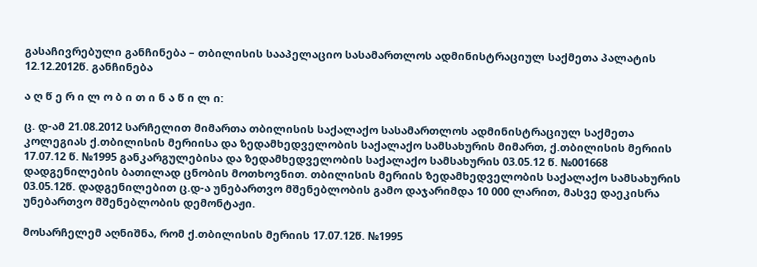გასაჩივრებული განჩინება – თბილისის სააპელაციო სასამართლოს ადმინისტრაციულ საქმეთა პალატის 12.12.2012წ. განჩინება

ა ღ წ ე რ ი ლ ო ბ ი თ ი ნ ა წ ი ლ ი:

ც. დ-ამ 21.08.2012 სარჩელით მიმართა თბილისის საქალაქო სასამართლოს ადმინისტრაციულ საქმეთა კოლეგიას ქ.თბილისის მერიისა და ზედამხედველობის საქალაქო სამსახურის მიმართ, ქ.თბილისის მერიის 17.07.12 წ. №1995 განკარგულებისა და ზედამხედველობის საქალაქო სამსახურის 03.05.12 წ. №001668 დადგენილების ბათილად ცნობის მოთხოვნით. თბილისის მერიის ზედამხედველობის საქალაქო სამსახურის 03.05.12წ. დადგენილებით ც.დ-ა უნებართვო მშენებლობის გამო დაჯარიმდა 10 000 ლარით, მასვე დაეკისრა უნებართვო მშენებლობის დემონტაჟი.

მოსარჩელემ აღნიშნა, რომ ქ.თბილისის მერიის 17.07.12წ. №1995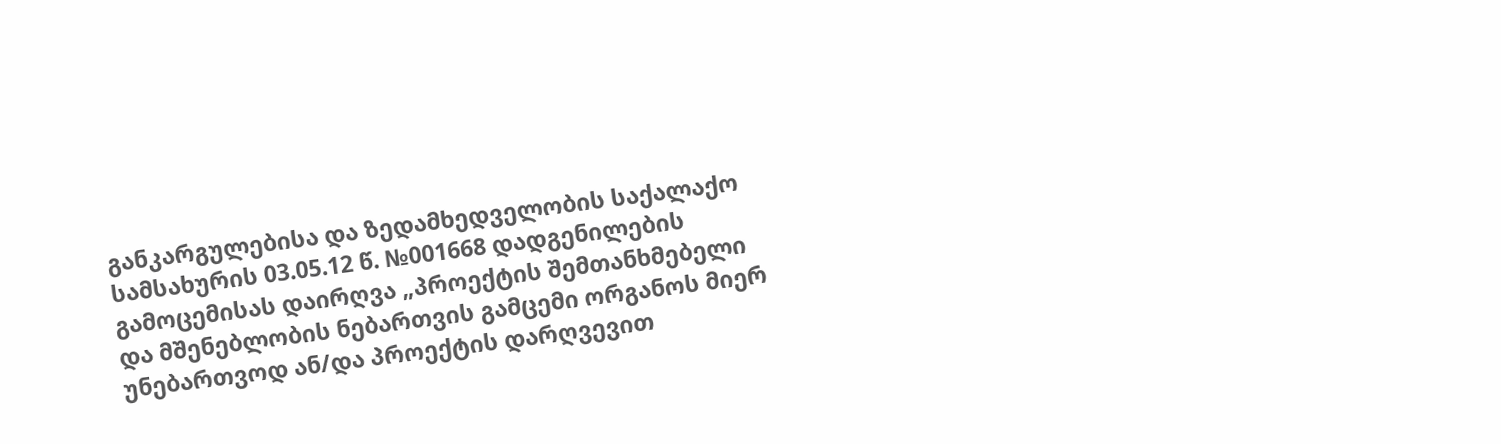განკარგულებისა და ზედამხედველობის საქალაქო სამსახურის 03.05.12 წ. №001668 დადგენილების გამოცემისას დაირღვა „პროექტის შემთანხმებელი და მშენებლობის ნებართვის გამცემი ორგანოს მიერ უნებართვოდ ან/და პროექტის დარღვევით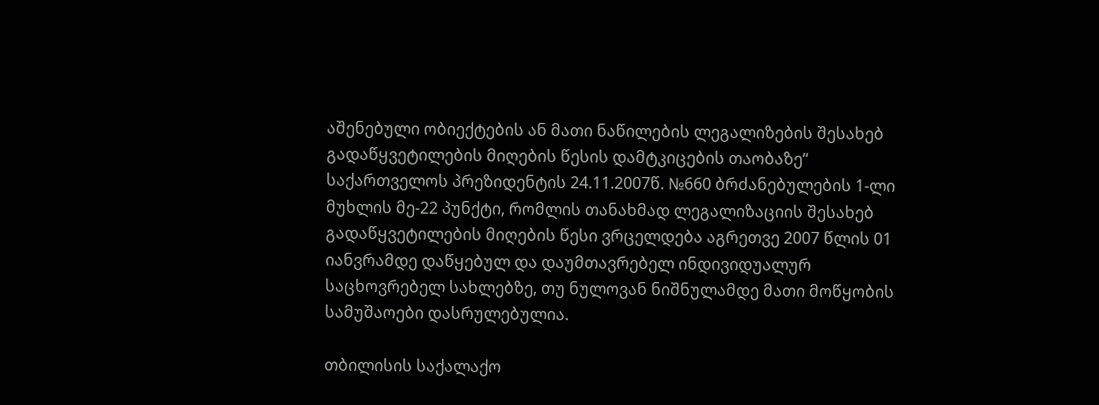აშენებული ობიექტების ან მათი ნაწილების ლეგალიზების შესახებ გადაწყვეტილების მიღების წესის დამტკიცების თაობაზე“ საქართველოს პრეზიდენტის 24.11.2007წ. №660 ბრძანებულების 1-ლი მუხლის მე-22 პუნქტი, რომლის თანახმად ლეგალიზაციის შესახებ გადაწყვეტილების მიღების წესი ვრცელდება აგრეთვე 2007 წლის 01 იანვრამდე დაწყებულ და დაუმთავრებელ ინდივიდუალურ საცხოვრებელ სახლებზე, თუ ნულოვან ნიშნულამდე მათი მოწყობის სამუშაოები დასრულებულია.

თბილისის საქალაქო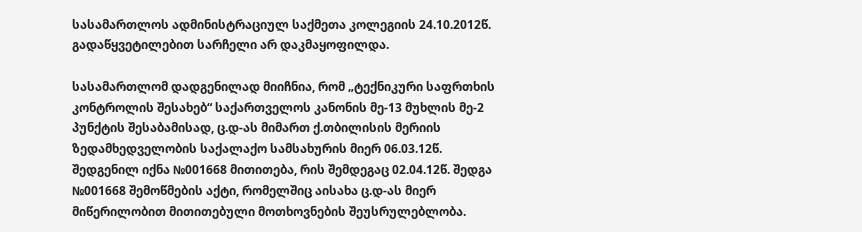სასამართლოს ადმინისტრაციულ საქმეთა კოლეგიის 24.10.2012წ. გადაწყვეტილებით სარჩელი არ დაკმაყოფილდა.

სასამართლომ დადგენილად მიიჩნია, რომ „ტექნიკური საფრთხის კონტროლის შესახებ“ საქართველოს კანონის მე-13 მუხლის მე-2 პუნქტის შესაბამისად, ც.დ-ას მიმართ ქ.თბილისის მერიის ზედამხედველობის საქალაქო სამსახურის მიერ 06.03.12წ. შედგენილ იქნა №001668 მითითება, რის შემდეგაც 02.04.12წ. შედგა №001668 შემოწმების აქტი, რომელშიც აისახა ც.დ-ას მიერ მიწერილობით მითითებული მოთხოვნების შეუსრულებლობა.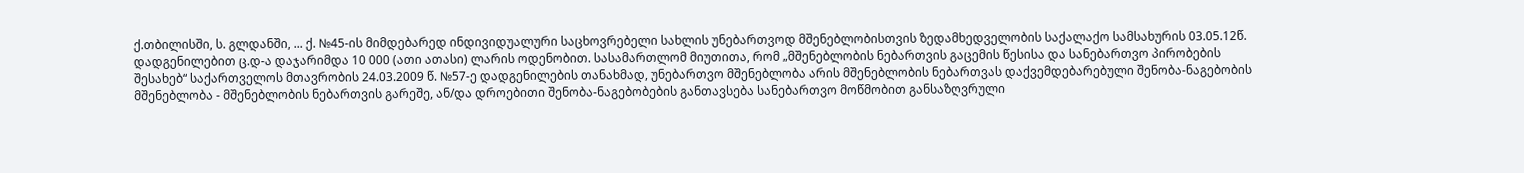ქ.თბილისში, ს. გლდანში, ... ქ. №45-ის მიმდებარედ ინდივიდუალური საცხოვრებელი სახლის უნებართვოდ მშენებლობისთვის ზედამხედველობის საქალაქო სამსახურის 03.05.12წ. დადგენილებით ც.დ-ა დაჯარიმდა 10 000 (ათი ათასი) ლარის ოდენობით. სასამართლომ მიუთითა, რომ „მშენებლობის ნებართვის გაცემის წესისა და სანებართვო პირობების შესახებ“ საქართველოს მთავრობის 24.03.2009 წ. №57-ე დადგენილების თანახმად, უნებართვო მშენებლობა არის მშენებლობის ნებართვას დაქვემდებარებული შენობა-ნაგებობის მშენებლობა - მშენებლობის ნებართვის გარეშე, ან/და დროებითი შენობა-ნაგებობების განთავსება სანებართვო მოწმობით განსაზღვრული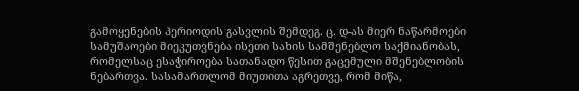გამოყენების პერიოდის გასვლის შემდეგ. ც. დ-ას მიერ ნაწარმოები სამუშაოები მიეკუთვნება ისეთი სახის სამშენებლო საქმიანობას, რომელსაც ესაჭიროება სათანადო წესით გაცემული მშენებლობის ნებართვა. სასამართლომ მიუთითა აგრეთვე, რომ მიწა,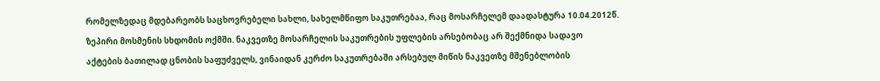რომელზედაც მდებარეობს საცხოვრებელი სახლი, სახელმწიფო საკუთრებაა, რაც მოსარჩელემ დაადასტურა 10.04.2012წ. ზეპირი მოსმენის სხდომის ოქმში. ნაკვეთზე მოსარჩელის საკუთრების უფლების არსებობაც არ შექმნიდა სადავო აქტების ბათილად ცნობის საფუძველს, ვინაიდან კერძო საკუთრებაში არსებულ მიწის ნაკვეთზე მშენებლობის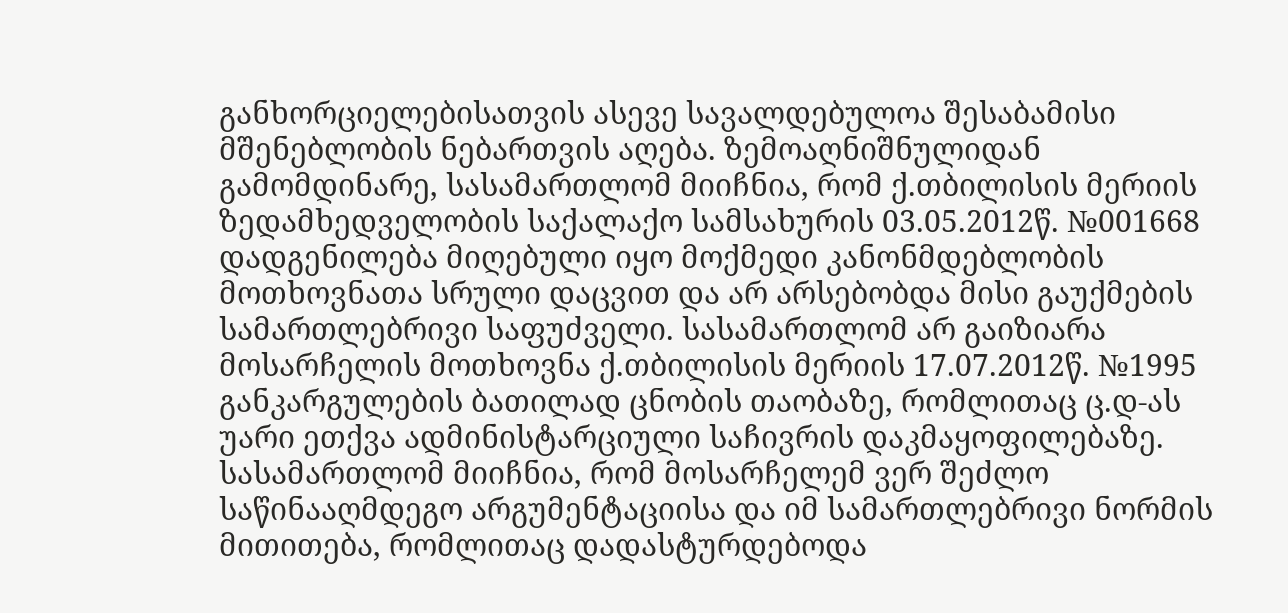განხორციელებისათვის ასევე სავალდებულოა შესაბამისი მშენებლობის ნებართვის აღება. ზემოაღნიშნულიდან გამომდინარე, სასამართლომ მიიჩნია, რომ ქ.თბილისის მერიის ზედამხედველობის საქალაქო სამსახურის 03.05.2012წ. №001668 დადგენილება მიღებული იყო მოქმედი კანონმდებლობის მოთხოვნათა სრული დაცვით და არ არსებობდა მისი გაუქმების სამართლებრივი საფუძველი. სასამართლომ არ გაიზიარა მოსარჩელის მოთხოვნა ქ.თბილისის მერიის 17.07.2012წ. №1995 განკარგულების ბათილად ცნობის თაობაზე, რომლითაც ც.დ-ას უარი ეთქვა ადმინისტარციული საჩივრის დაკმაყოფილებაზე. სასამართლომ მიიჩნია, რომ მოსარჩელემ ვერ შეძლო საწინააღმდეგო არგუმენტაციისა და იმ სამართლებრივი ნორმის მითითება, რომლითაც დადასტურდებოდა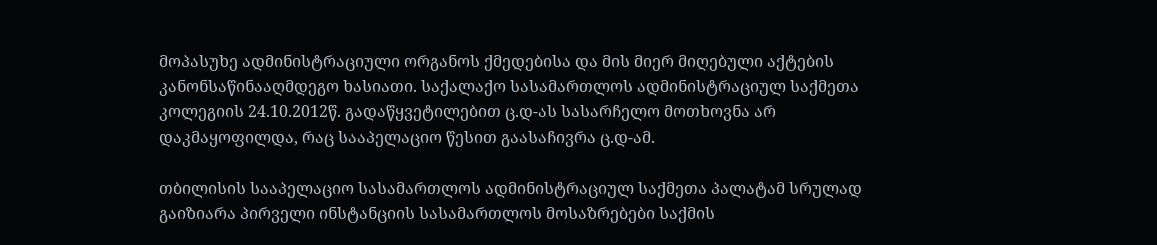მოპასუხე ადმინისტრაციული ორგანოს ქმედებისა და მის მიერ მიღებული აქტების კანონსაწინააღმდეგო ხასიათი. საქალაქო სასამართლოს ადმინისტრაციულ საქმეთა კოლეგიის 24.10.2012წ. გადაწყვეტილებით ც.დ-ას სასარჩელო მოთხოვნა არ დაკმაყოფილდა, რაც სააპელაციო წესით გაასაჩივრა ც.დ-ამ.

თბილისის სააპელაციო სასამართლოს ადმინისტრაციულ საქმეთა პალატამ სრულად გაიზიარა პირველი ინსტანციის სასამართლოს მოსაზრებები საქმის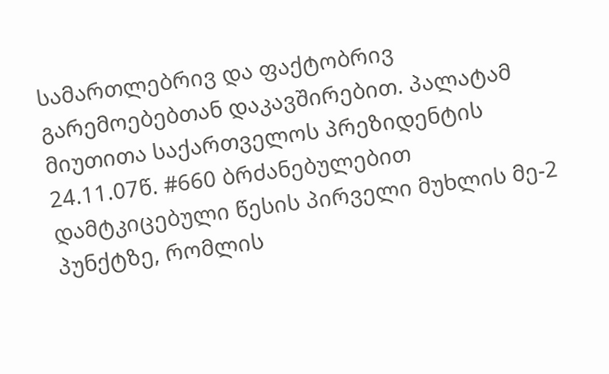სამართლებრივ და ფაქტობრივ გარემოებებთან დაკავშირებით. პალატამ მიუთითა საქართველოს პრეზიდენტის 24.11.07წ. #660 ბრძანებულებით დამტკიცებული წესის პირველი მუხლის მე-2 პუნქტზე, რომლის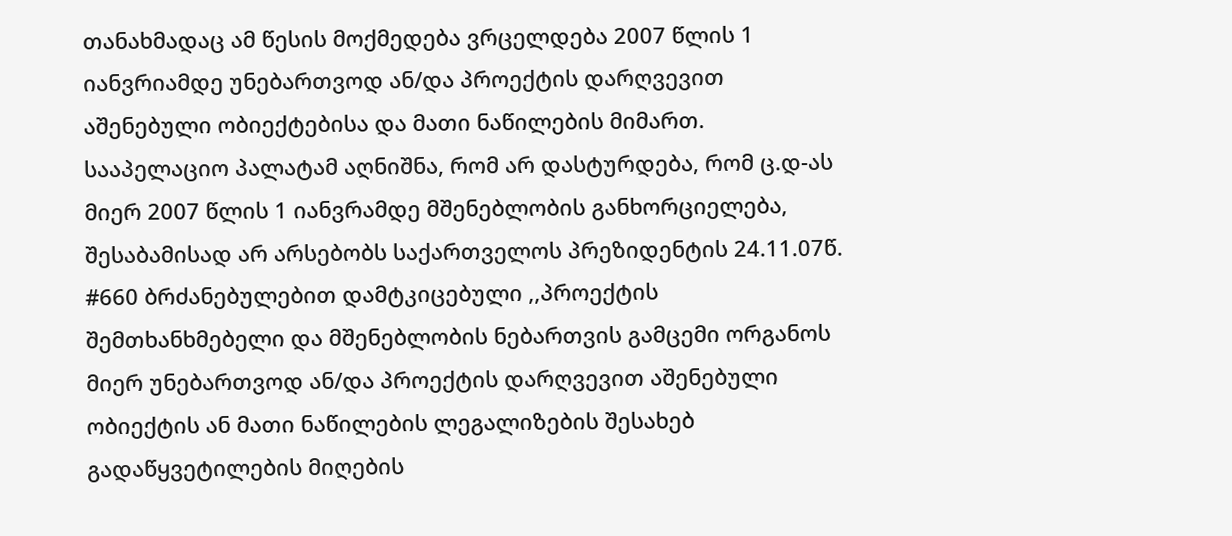თანახმადაც ამ წესის მოქმედება ვრცელდება 2007 წლის 1 იანვრიამდე უნებართვოდ ან/და პროექტის დარღვევით აშენებული ობიექტებისა და მათი ნაწილების მიმართ. სააპელაციო პალატამ აღნიშნა, რომ არ დასტურდება, რომ ც.დ-ას მიერ 2007 წლის 1 იანვრამდე მშენებლობის განხორციელება, შესაბამისად არ არსებობს საქართველოს პრეზიდენტის 24.11.07წ. #660 ბრძანებულებით დამტკიცებული ,,პროექტის შემთხანხმებელი და მშენებლობის ნებართვის გამცემი ორგანოს მიერ უნებართვოდ ან/და პროექტის დარღვევით აშენებული ობიექტის ან მათი ნაწილების ლეგალიზების შესახებ გადაწყვეტილების მიღების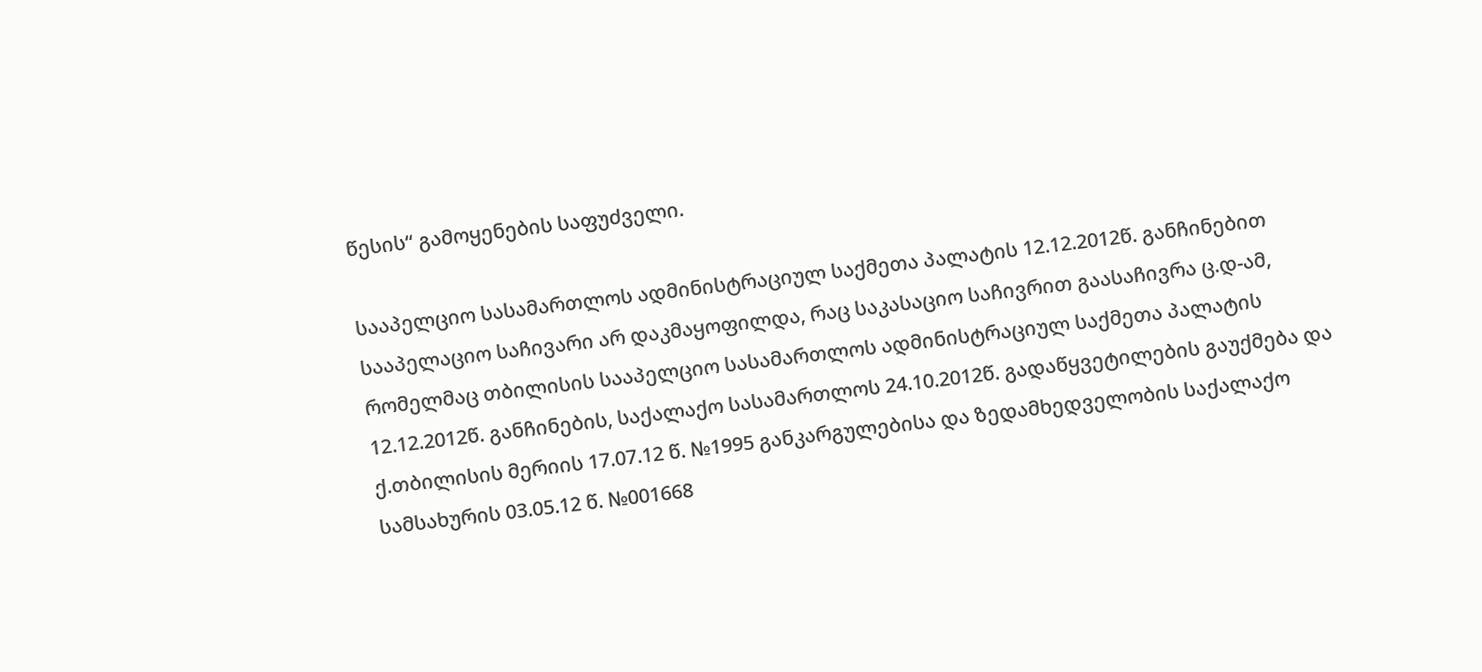წესის“ გამოყენების საფუძველი.

სააპელციო სასამართლოს ადმინისტრაციულ საქმეთა პალატის 12.12.2012წ. განჩინებით სააპელაციო საჩივარი არ დაკმაყოფილდა, რაც საკასაციო საჩივრით გაასაჩივრა ც.დ-ამ, რომელმაც თბილისის სააპელციო სასამართლოს ადმინისტრაციულ საქმეთა პალატის 12.12.2012წ. განჩინების, საქალაქო სასამართლოს 24.10.2012წ. გადაწყვეტილების გაუქმება და ქ.თბილისის მერიის 17.07.12 წ. №1995 განკარგულებისა და ზედამხედველობის საქალაქო სამსახურის 03.05.12 წ. №001668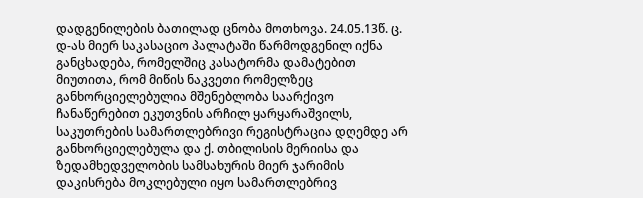დადგენილების ბათილად ცნობა მოთხოვა. 24.05.13წ. ც. დ-ას მიერ საკასაციო პალატაში წარმოდგენილ იქნა განცხადება, რომელშიც კასატორმა დამატებით მიუთითა, რომ მიწის ნაკვეთი რომელზეც განხორციელებულია მშენებლობა საარქივო ჩანაწერებით ეკუთვნის არჩილ ყარყარაშვილს, საკუთრების სამართლებრივი რეგისტრაცია დღემდე არ განხორციელებულა და ქ. თბილისის მერიისა და ზედამხედველობის სამსახურის მიერ ჯარიმის დაკისრება მოკლებული იყო სამართლებრივ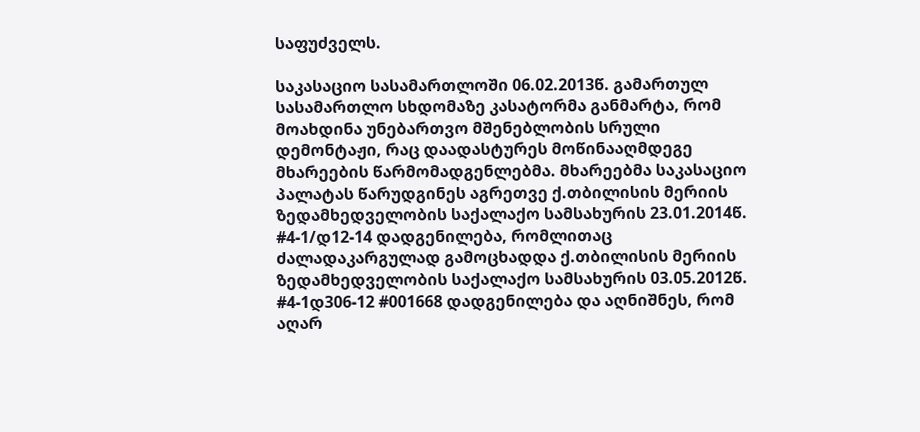საფუძველს.

საკასაციო სასამართლოში 06.02.2013წ. გამართულ სასამართლო სხდომაზე კასატორმა განმარტა, რომ მოახდინა უნებართვო მშენებლობის სრული დემონტაჟი, რაც დაადასტურეს მოწინააღმდეგე მხარეების წარმომადგენლებმა. მხარეებმა საკასაციო პალატას წარუდგინეს აგრეთვე ქ.თბილისის მერიის ზედამხედველობის საქალაქო სამსახურის 23.01.2014წ. #4-1/დ12-14 დადგენილება, რომლითაც ძალადაკარგულად გამოცხადდა ქ.თბილისის მერიის ზედამხედველობის საქალაქო სამსახურის 03.05.2012წ. #4-1დ306-12 #001668 დადგენილება და აღნიშნეს, რომ აღარ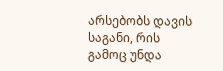არსებობს დავის საგანი, რის გამოც უნდა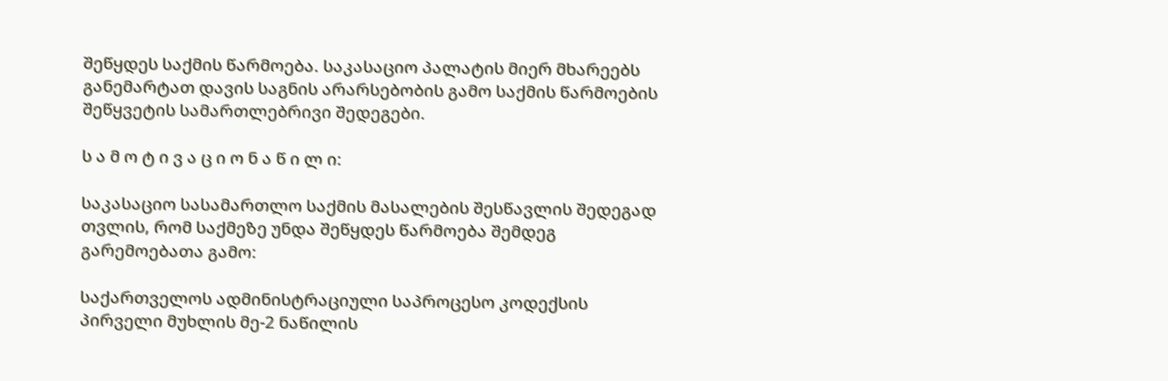შეწყდეს საქმის წარმოება. საკასაციო პალატის მიერ მხარეებს განემარტათ დავის საგნის არარსებობის გამო საქმის წარმოების შეწყვეტის სამართლებრივი შედეგები.

ს ა მ ო ტ ი ვ ა ც ი ო ნ ა წ ი ლ ი:

საკასაციო სასამართლო საქმის მასალების შესწავლის შედეგად თვლის, რომ საქმეზე უნდა შეწყდეს წარმოება შემდეგ გარემოებათა გამო:

საქართველოს ადმინისტრაციული საპროცესო კოდექსის პირველი მუხლის მე-2 ნაწილის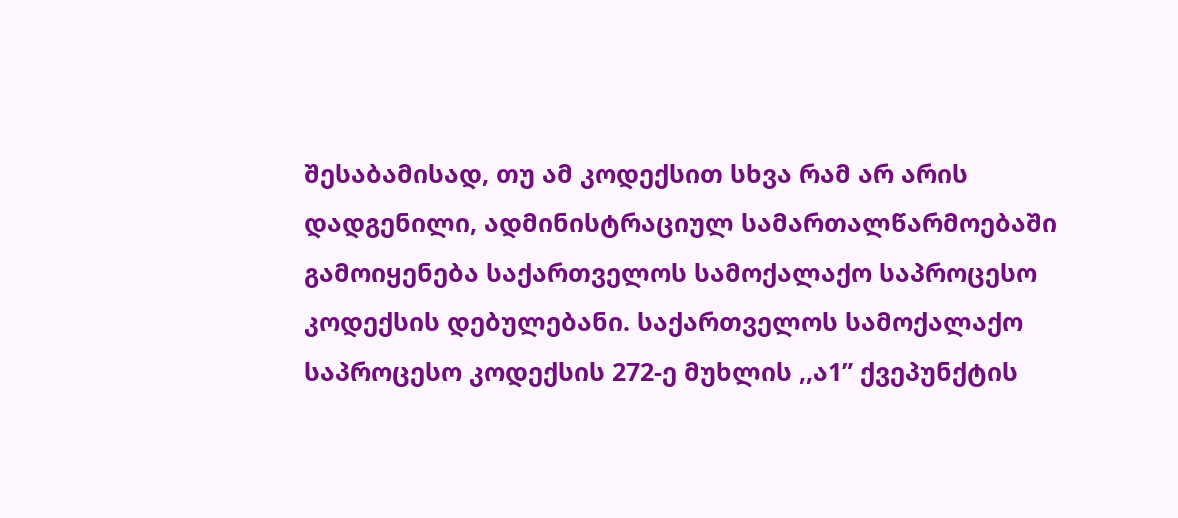შესაბამისად, თუ ამ კოდექსით სხვა რამ არ არის დადგენილი, ადმინისტრაციულ სამართალწარმოებაში გამოიყენება საქართველოს სამოქალაქო საპროცესო კოდექსის დებულებანი. საქართველოს სამოქალაქო საპროცესო კოდექსის 272-ე მუხლის ,,ა1” ქვეპუნქტის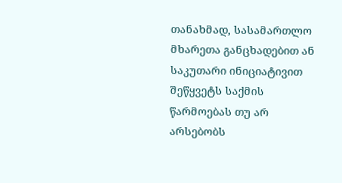თანახმად, სასამართლო მხარეთა განცხადებით ან საკუთარი ინიციატივით შეწყვეტს საქმის წარმოებას თუ არ არსებობს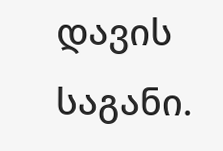დავის საგანი.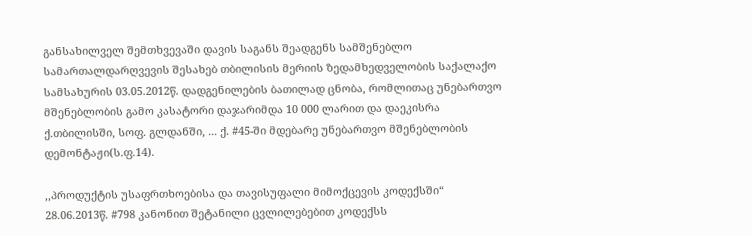განსახილველ შემთხვევაში დავის საგანს შეადგენს სამშენებლო სამართალდარღვევის შესახებ თბილისის მერიის ზედამხედველობის საქალაქო სამსახურის 03.05.2012წ. დადგენილების ბათილად ცნობა, რომლითაც უნებართვო მშენებლობის გამო კასატორი დაჯარიმდა 10 000 ლარით და დაეკისრა ქ.თბილისში, სოფ. გლდანში, ... ქ. #45-ში მდებარე უნებართვო მშენებლობის დემონტაჟი(ს.ფ.14).

,,პროდუქტის უსაფრთხოებისა და თავისუფალი მიმოქცევის კოდექსში“ 28.06.2013წ. #798 კანონით შეტანილი ცვლილებებით კოდექსს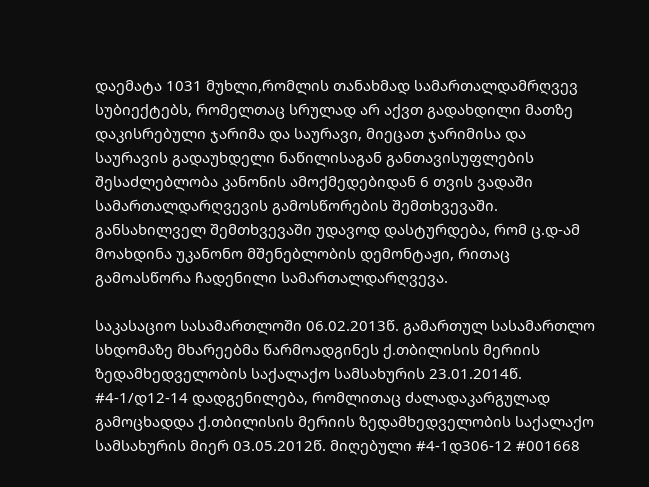დაემატა 1031 მუხლი,რომლის თანახმად სამართალდამრღვევ სუბიექტებს, რომელთაც სრულად არ აქვთ გადახდილი მათზე დაკისრებული ჯარიმა და საურავი, მიეცათ ჯარიმისა და საურავის გადაუხდელი ნაწილისაგან განთავისუფლების შესაძლებლობა კანონის ამოქმედებიდან 6 თვის ვადაში სამართალდარღვევის გამოსწორების შემთხვევაში. განსახილველ შემთხვევაში უდავოდ დასტურდება, რომ ც.დ-ამ მოახდინა უკანონო მშენებლობის დემონტაჟი, რითაც გამოასწორა ჩადენილი სამართალდარღვევა.

საკასაციო სასამართლოში 06.02.2013წ. გამართულ სასამართლო სხდომაზე მხარეებმა წარმოადგინეს ქ.თბილისის მერიის ზედამხედველობის საქალაქო სამსახურის 23.01.2014წ. #4-1/დ12-14 დადგენილება, რომლითაც ძალადაკარგულად გამოცხადდა ქ.თბილისის მერიის ზედამხედველობის საქალაქო სამსახურის მიერ 03.05.2012წ. მიღებული #4-1დ306-12 #001668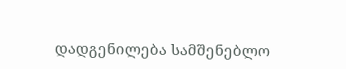დადგენილება სამშენებლო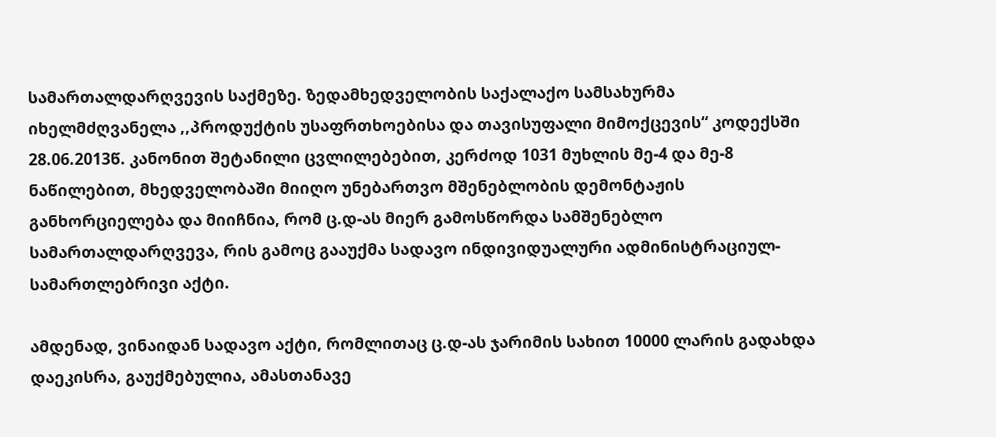სამართალდარღვევის საქმეზე. ზედამხედველობის საქალაქო სამსახურმა იხელმძღვანელა ,,პროდუქტის უსაფრთხოებისა და თავისუფალი მიმოქცევის“ კოდექსში 28.06.2013წ. კანონით შეტანილი ცვლილებებით, კერძოდ 1031 მუხლის მე-4 და მე-8 ნაწილებით, მხედველობაში მიიღო უნებართვო მშენებლობის დემონტაჟის განხორციელება და მიიჩნია, რომ ც.დ-ას მიერ გამოსწორდა სამშენებლო სამართალდარღვევა, რის გამოც გააუქმა სადავო ინდივიდუალური ადმინისტრაციულ-სამართლებრივი აქტი.

ამდენად, ვინაიდან სადავო აქტი, რომლითაც ც.დ-ას ჯარიმის სახით 10000 ლარის გადახდა დაეკისრა, გაუქმებულია, ამასთანავე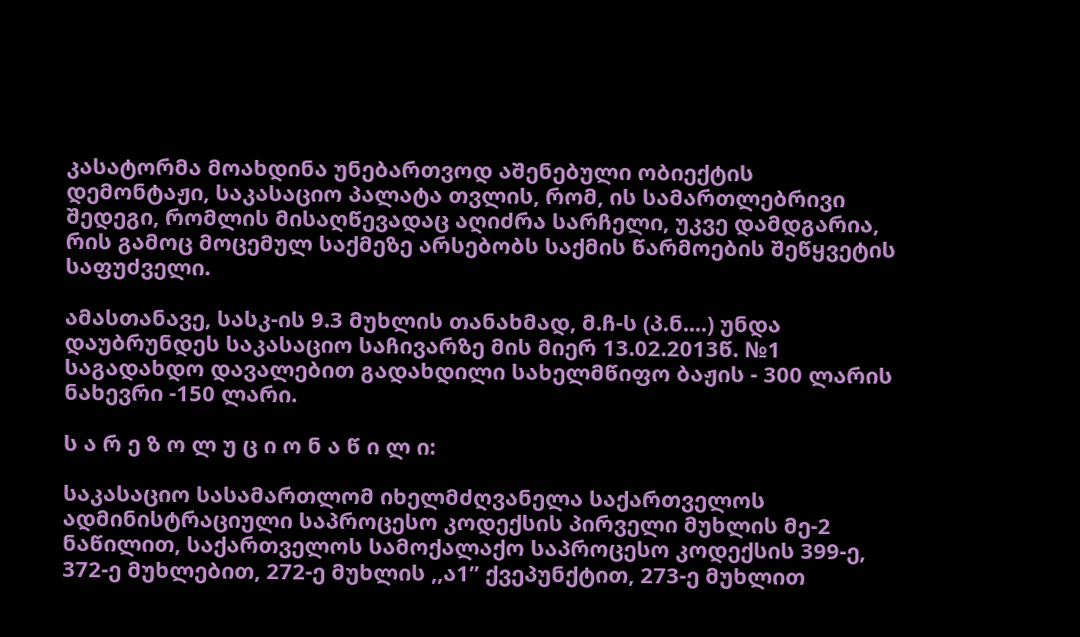კასატორმა მოახდინა უნებართვოდ აშენებული ობიექტის დემონტაჟი, საკასაციო პალატა თვლის, რომ, ის სამართლებრივი შედეგი, რომლის მისაღწევადაც აღიძრა სარჩელი, უკვე დამდგარია, რის გამოც მოცემულ საქმეზე არსებობს საქმის წარმოების შეწყვეტის საფუძველი.

ამასთანავე, სასკ-ის 9.3 მუხლის თანახმად, მ.ჩ-ს (პ.ნ....) უნდა დაუბრუნდეს საკასაციო საჩივარზე მის მიერ 13.02.2013წ. №1 საგადახდო დავალებით გადახდილი სახელმწიფო ბაჟის - 300 ლარის ნახევრი -150 ლარი.

ს ა რ ე ზ ო ლ უ ც ი ო ნ ა წ ი ლ ი:

საკასაციო სასამართლომ იხელმძღვანელა საქართველოს ადმინისტრაციული საპროცესო კოდექსის პირველი მუხლის მე-2 ნაწილით, საქართველოს სამოქალაქო საპროცესო კოდექსის 399-ე, 372-ე მუხლებით, 272-ე მუხლის ,,ა1” ქვეპუნქტით, 273-ე მუხლით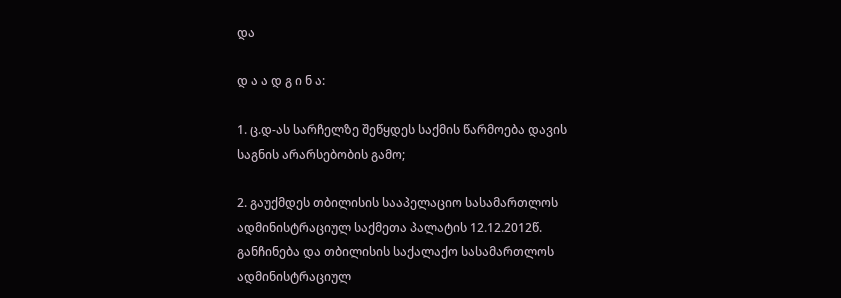და

დ ა ა დ გ ი ნ ა:

1. ც.დ-ას სარჩელზე შეწყდეს საქმის წარმოება დავის საგნის არარსებობის გამო;

2. გაუქმდეს თბილისის სააპელაციო სასამართლოს ადმინისტრაციულ საქმეთა პალატის 12.12.2012წ. განჩინება და თბილისის საქალაქო სასამართლოს ადმინისტრაციულ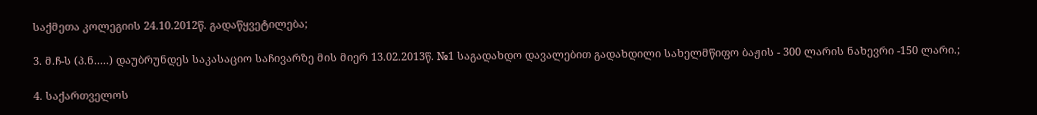საქმეთა კოლეგიის 24.10.2012წ. გადაწყვეტილება;

3. მ.ჩ-ს (პ.ნ.....) დაუბრუნდეს საკასაციო საჩივარზე მის მიერ 13.02.2013წ. №1 საგადახდო დავალებით გადახდილი სახელმწიფო ბაჟის - 300 ლარის ნახევრი -150 ლარი.;

4. საქართველოს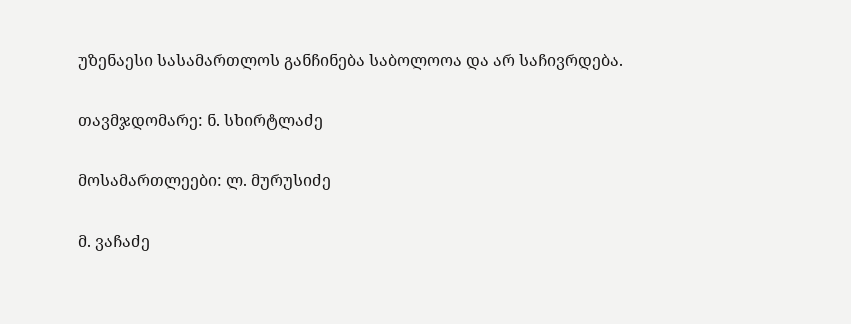უზენაესი სასამართლოს განჩინება საბოლოოა და არ საჩივრდება.

თავმჯდომარე: ნ. სხირტლაძე

მოსამართლეები: ლ. მურუსიძე

მ. ვაჩაძე